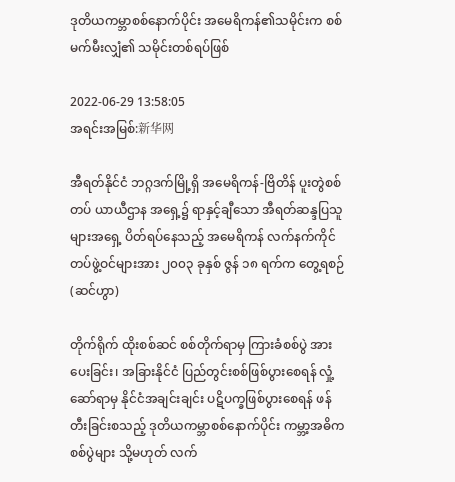ဒုတိယကမ္ဘာစစ်နောက်ပိုင်း အမေရိကန်၏သမိုင်းက စစ်မက်မီးလျှံ၏ သမိုင်းတစ်ရပ်ဖြစ်

2022-06-29 13:58:05
အရင်းအမြစ်:新华网

အီရတ်နိုင်ငံ ဘဂ္ဂဒက်မြို့ရှိ အမေရိကန်-ဗြိတိန် ပူးတွဲစစ်တပ် ယာယီဌာန အရှေ့၌ ရာနှင့်ချီသော အီရတ်ဆန္ဒပြသူများအရှေ့ ပိတ်ရပ်နေသည့် အမေရိကန် လက်နက်ကိုင်တပ်ဖွဲ့ဝင်များအား ၂၀၀၃ ခုနှစ် ဇွန် ၁၈ ရက်က တွေ့ရစဉ်(ဆင်ဟွာ)

တိုက်ရိုက် ထိုးစစ်ဆင် စစ်တိုက်ရာမှ ကြားခံစစ်ပွဲ အားပေးခြင်း၊ အခြားနိုင်ငံ ပြည်တွင်းစစ်ဖြစ်ပွားစေရန် လှုံ့ဆော်ရာမှ နိုင်ငံအချင်းချင်း ပဋိပက္ခဖြစ်ပွားစေရန် ဖန်တီးခြင်းစသည့် ဒုတိယကမ္ဘာစစ်နောက်ပိုင်း ကမ္ဘာ့အဓိကစစ်ပွဲများ သို့မဟုတ် လက်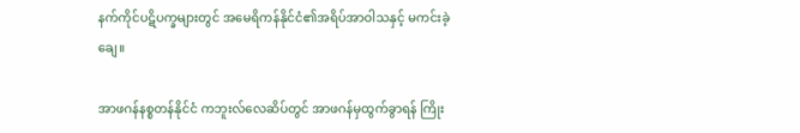နက်ကိုင်ပဋိပက္ခများတွင် အမေရိကန်နိုင်ငံ၏အရိပ်အာဝါသနှင့် မကင်းခဲ့ချေ။

အာဖဂန်နစ္စတန်နိုင်ငံ ကဘူးလ်လေဆိပ်တွင် အာဖဂန်မှထွက်ခွာရန် ကြိုး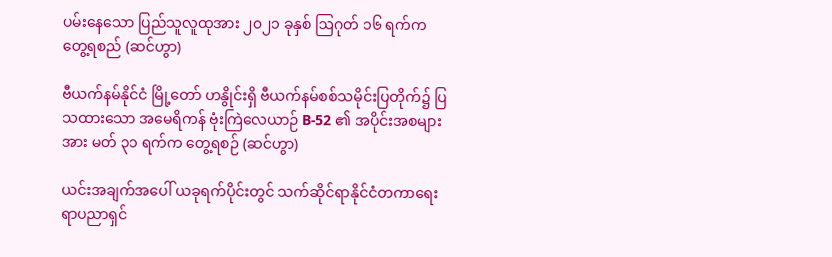ပမ်းနေသော ပြည်သူလူထုအား ၂၀၂၁ ခုနှစ် ဩဂုတ် ၁၆ ရက်က တွေ့ရစည် (ဆင်ဟွာ)

ဗီယက်နမ်နိုင်ငံ မြို့တော် ဟနွိုင်းရှိ ဗီယက်နမ်စစ်သမိုင်းပြတိုက်၌ ပြသထားသော အမေရိကန် ဗုံးကြဲလေယာဉ် B-52 ၏ အပိုင်းအစများအား မတ် ၃၁ ရက်က တွေ့ရစဉ် (ဆင်ဟွာ)

ယင်းအချက်အပေါ် ယခုရက်ပိုင်းတွင် သက်ဆိုင်ရာနိုင်ငံတကာရေးရာပညာရှင်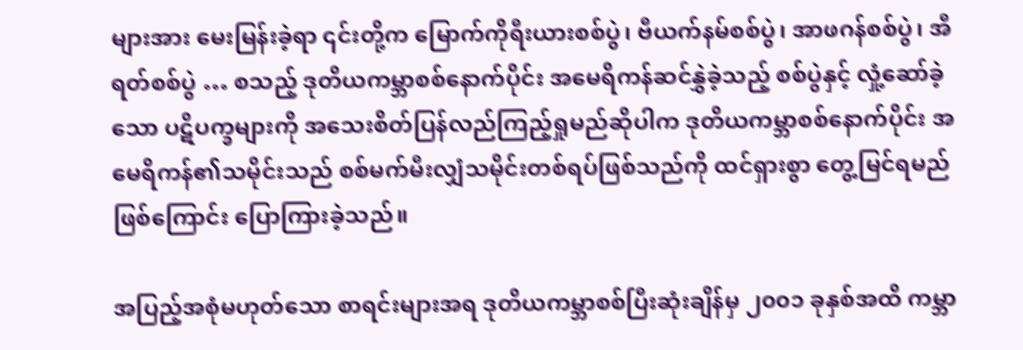များအား မေးမြန်းခဲ့ရာ ၎င်းတို့က မြောက်ကိုရီးယားစစ်ပွဲ၊ ဗီယက်နမ်စစ်ပွဲ၊ အာဖဂန်စစ်ပွဲ၊ အီရတ်စစ်ပွဲ … စသည့် ဒုတိယကမ္ဘာစစ်နောက်ပိုင်း အမေရိကန်ဆင်နွှဲခဲ့သည့် စစ်ပွဲနှင့် လှုံ့ဆော်ခဲ့သော ပဋိပက္ခများကို အသေးစိတ်ပြန်လည်ကြည့်ရှုမည်ဆိုပါက ဒုတိယကမ္ဘာစစ်နောက်ပိုင်း အမေရိကန်၏သမိုင်းသည် စစ်မက်မီးလျှံသမိုင်းတစ်ရပ်ဖြစ်သည်ကို ထင်ရှားစွာ တွေ့မြင်ရမည် ဖြစ်ကြောင်း ပြောကြားခဲ့သည်။

အပြည့်အစုံမဟုတ်သော စာရင်းများအရ ဒုတိယကမ္ဘာစစ်ပြီးဆုံးချိန်မှ ၂၀၀၁ ခုနှစ်အထိ ကမ္ဘာ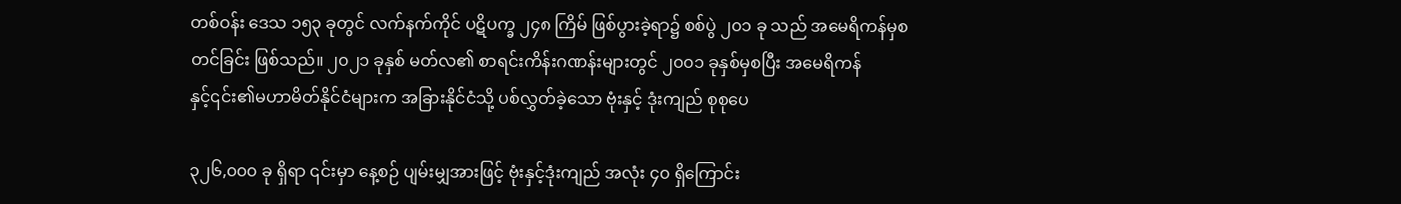တစ်ဝန်း ဒေသ ၁၅၃ ခုတွင် လက်နက်ကိုင် ပဋိပက္ခ ၂၄၈ ကြိမ် ဖြစ်ပွားခဲ့ရာ၌ စစ်ပွဲ ၂၀၁ ခု သည် အမေရိကန်မှစတင်ခြင်း ဖြစ်သည်။ ၂၀၂၁ ခုနှစ် မတ်လ၏ စာရင်းကိန်းဂဏန်းများတွင် ၂၀၀၁ ခုနှစ်မှစပြီး အမေရိကန်နှင့်၎င်း၏မဟာမိတ်နိုင်ငံများက အခြားနိုင်ငံသို့ ပစ်လွှတ်ခဲ့သော ဗုံးနှင့် ဒုံးကျည် စုစုပေ

၃၂၆,၀၀၀ ခု ရှိရာ ၎င်းမှာ နေ့စဉ် ပျမ်းမျှအားဖြင့် ဗုံးနှင့်ဒုံးကျည် အလုံး ၄၀ ရှိကြောင်း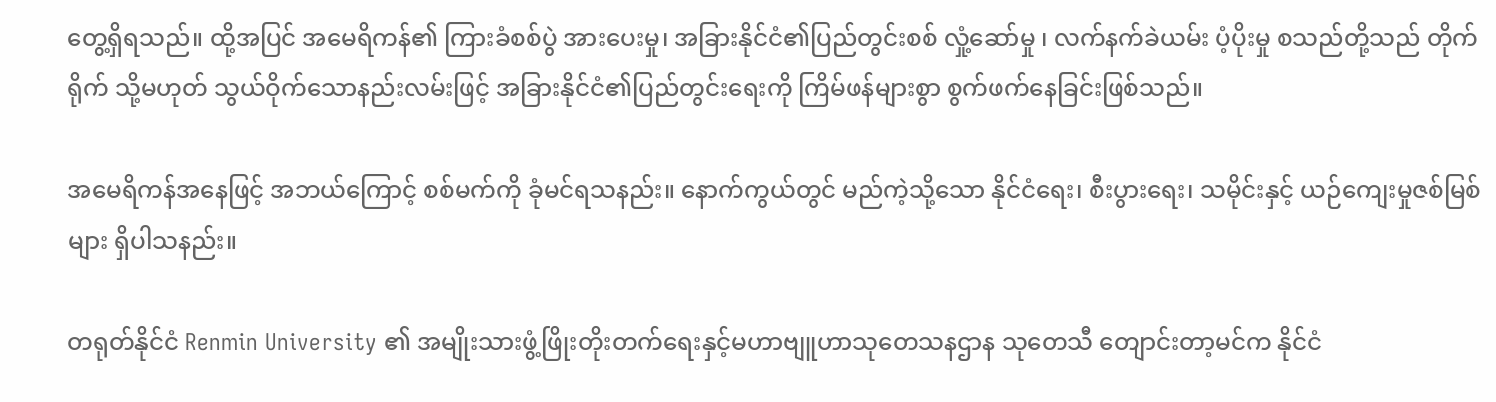တွေ့ရှိရသည်။ ထို့အပြင် အမေရိကန်၏ ကြားခံစစ်ပွဲ အားပေးမှု၊ အခြားနိုင်ငံ၏ပြည်တွင်းစစ် လှုံ့ဆော်မှု ၊ လက်နက်ခဲယမ်း ပံ့ပိုးမှု စသည်တို့သည် တိုက်ရိုက် သို့မဟုတ် သွယ်ဝိုက်သောနည်းလမ်းဖြင့် အခြားနိုင်ငံ၏ပြည်တွင်းရေးကို ကြိမ်ဖန်များစွာ စွက်ဖက်နေခြင်းဖြစ်သည်။

အမေရိကန်အနေဖြင့် အဘယ်ကြောင့် စစ်မက်ကို ခုံမင်ရသနည်း။ နောက်ကွယ်တွင် မည်ကဲ့သို့သော နိုင်ငံရေး၊ စီးပွားရေး၊ သမိုင်းနှင့် ယဉ်ကျေးမှုဇစ်မြစ်များ ရှိပါသနည်း။

တရုတ်နိုင်ငံ Renmin University ၏ အမျိုးသားဖွံ့ဖြိုးတိုးတက်ရေးနှင့်မဟာဗျူဟာသုတေသနဌာန သုတေသီ တျောင်းတာ့မင်က နိုင်ငံ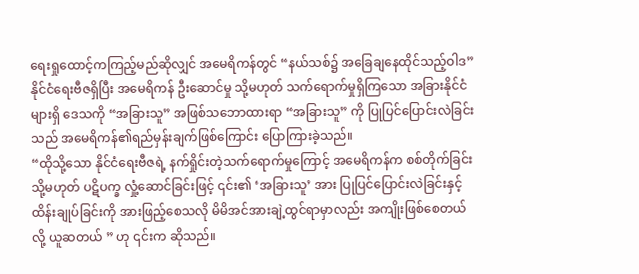ရေးရှုထောင့်ကကြည့်မည်ဆိုလျှင် အမေရိကန်တွင် “နယ်သစ်၌ အခြေချနေထိုင်သည့်ဝါဒ” နိုင်ငံရေးဗီဇရှိပြီး အမေရိကန် ဦးဆောင်မှု သို့မဟုတ် သက်ရောက်မှုရှိကြသော အခြားနိုင်ငံများရှိ ဒေသကို “အခြားသူ” အဖြစ်သဘောထားရာ “အခြားသူ” ကို ပြုပြင်ပြောင်းလဲခြင်းသည် အမေရိကန်၏ရည်မှန်းချက်ဖြစ်ကြောင်း ပြောကြားခဲ့သည်။
“ထိုသို့သော နိုင်ငံရေးဗီဇရဲ့ နက်ရှိုင်းတဲ့သက်ရောက်မှုကြောင့် အမေရိကန်က စစ်တိုက်ခြင်း သို့မဟုတ် ပဋိပက္ခ လှုံ့ဆောင်ခြင်းဖြင့် ၎င်း၏ ‘အခြားသူ’ အား ပြုပြင်ပြောင်းလဲခြင်းနှင့် ထိန်းချုပ်ခြင်းကို အားဖြည့်စေသလို မိမိအင်အားချဲ့ထွင်ရာမှာလည်း အကျိုးဖြစ်စေတယ်လို့ ယူဆတယ် ” ဟု ၎င်းက ဆိုသည်။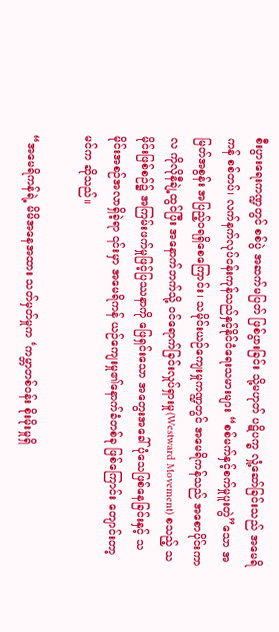စီးပွားရေးကဏ္ဍတွင် စစ်ပွဲ အဆက်မပြတ် ဖြစ်ပွားခြင်း သို့မဟုတ် ပဋိပက္ခ လှုံ့ဆော်ခြင်းသည် အမေရိကန် စစ်တပ်၊ လက်နက်လုပ်ငန်းကုန်သည်နှင့်နိုင်ငံရေးသမားများ “စစ်မက်နှင့်စက်မှုပူးတွဲ”သော အမြတ်အစွန်း အပြည့်ဝရရှိစေကြောင်း၊ သမိုင်းယဉ်ကျေးမှုကဏ္ဍတွင် အမေရိကန်သည် အစောပိုင်းကာလ ကိုလိုနီချဲ့ထွင်ပြီး အနောက်ဘက်သို့ ဝင်ရောက်ခြင်းလှုပ်ရှားမှု(Westward Movement) စသည့် သမိုင်းဖြစ်စဉ်၌ အကြမ်းဖက်မှုဖြင့်ပြဿနာကို ဖြေရှင်းသော အတွေးအခေါ် ပုံသေဖြစ်နေခြင်းနှင့် သမိုင်းအစဉ်အလာရှိခဲ့ရာ ၎င်းမှာ အမေရိကန် ယဉ်ကျေးမှု၏နောက်ခံတစ်ခု ဖြစ်ကြောင်း တျောင်းတာ့မင်က ဆိုသည်။

“အမေရိကန်ရဲ့ မိမိအနေအထား သတ်မှတ်မှုက ‘ကမ္ဘာတစ်ဝန်း စိုးမိုးမှုရှိ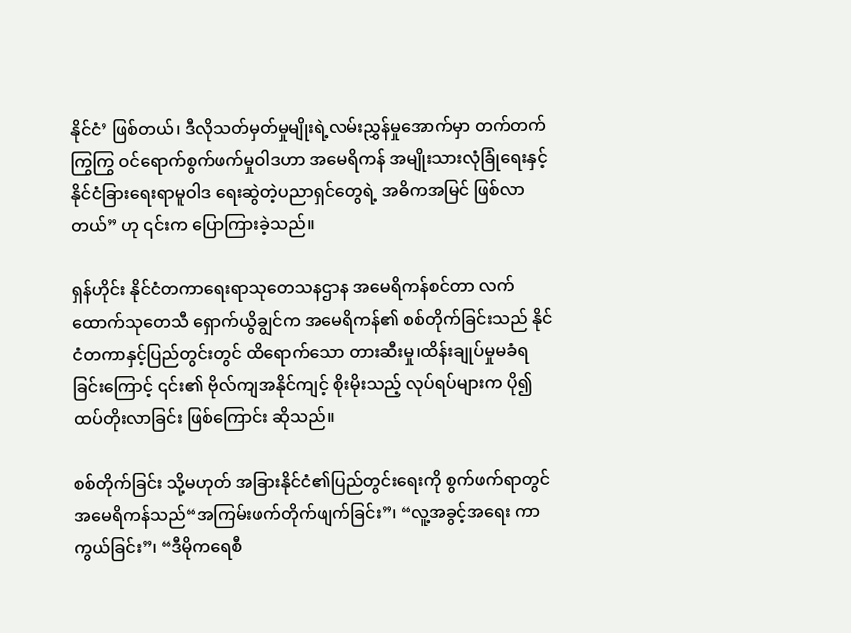နိုင်ငံ’ ဖြစ်တယ်၊ ဒီလိုသတ်မှတ်မှုမျိုးရဲ့လမ်းညွှန်မှုအောက်မှာ တက်တက်ကြွကြွ ဝင်ရောက်စွက်ဖက်မှုဝါဒဟာ အမေရိကန် အမျိုးသားလုံခြုံရေးနှင့်နိုင်ငံခြားရေးရာမူဝါဒ ရေးဆွဲတဲ့ပညာရှင်တွေရဲ့ အဓိကအမြင် ဖြစ်လာတယ်” ဟု ၎င်းက ပြောကြားခဲ့သည်။

ရှန်ဟိုင်း နိုင်ငံတကာရေးရာသုတေသနဌာန အမေရိကန်စင်တာ လက်ထောက်သုတေသီ ရှောက်ယွိချွင်က အမေရိကန်၏ စစ်တိုက်ခြင်းသည် နိုင်ငံတကာနှင့်ပြည်တွင်းတွင် ထိရောက်သော တားဆီးမှု၊ထိန်းချုပ်မှုမခံရခြင်းကြောင့် ၎င်း၏ ဗိုလ်ကျအနိုင်ကျင့် စိုးမိုးသည့် လုပ်ရပ်များက ပို၍ထပ်တိုးလာခြင်း ဖြစ်ကြောင်း ဆိုသည်။

စစ်တိုက်ခြင်း သို့မဟုတ် အခြားနိုင်ငံ၏ပြည်တွင်းရေးကို စွက်ဖက်ရာတွင် အမေရိကန်သည်“အကြမ်းဖက်တိုက်ဖျက်ခြင်း”၊ “လူ့အခွင့်အရေး ကာကွယ်ခြင်း”၊ “ဒီမိုကရေစီ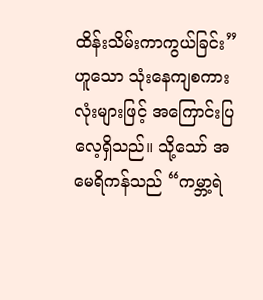ထိန်းသိမ်းကာကွယ်ခြင်း”ဟူသော သုံးနေကျစကားလုံးများဖြင့် အကြောင်းပြလေ့ရှိသည်။ သို့သော် အမေရိကန်သည် “ကမ္ဘာ့ရဲ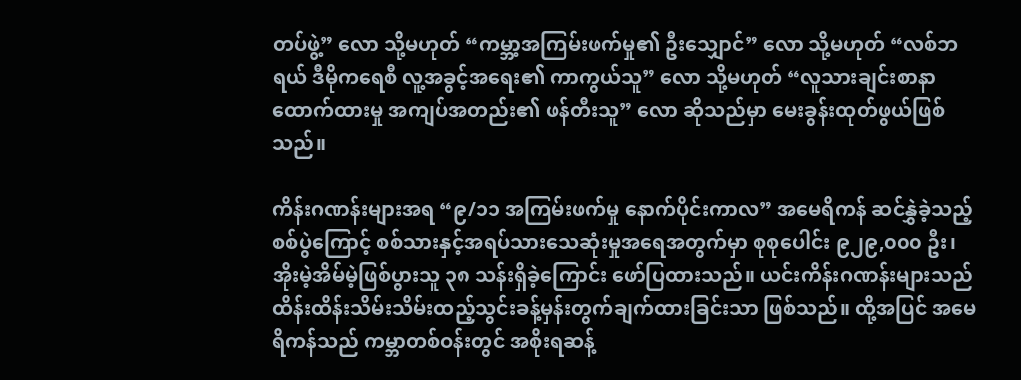တပ်ဖွဲ့” လော သို့မဟုတ် “ကမ္ဘာ့အကြမ်းဖက်မှု၏ ဦးသျှောင်” လော သို့မဟုတ် “လစ်ဘရယ် ဒီမိုကရေစီ လူ့အခွင့်အရေး၏ ကာကွယ်သူ” လော သို့မဟုတ် “လူသားချင်းစာနာထောက်ထားမှု အကျပ်အတည်း၏ ဖန်တီးသူ” လော ဆိုသည်မှာ မေးခွန်းထုတ်ဖွယ်ဖြစ်သည်။

ကိန်းဂဏန်းများအရ “၉/၁၁ အကြမ်းဖက်မှု နောက်ပိုင်းကာလ” အမေရိကန် ဆင်နွှဲခဲ့သည့် စစ်ပွဲကြောင့် စစ်သားနှင့်အရပ်သားသေဆုံးမှုအရေအတွက်မှာ စုစုပေါင်း ၉၂၉,၀၀၀ ဦး၊ အိုးမဲ့အိမ်မဲ့ဖြစ်ပွားသူ ၃၈ သန်းရှိခဲ့ကြောင်း ဖော်ပြထားသည်။ ယင်းကိန်းဂဏန်းများသည် ထိန်းထိန်းသိမ်းသိမ်းထည့်သွင်းခန့်မှန်းတွက်ချက်ထားခြင်းသာ ဖြစ်သည်။ ထို့အပြင် အမေရိကန်သည် ကမ္ဘာတစ်ဝန်းတွင် အစိုးရဆန့်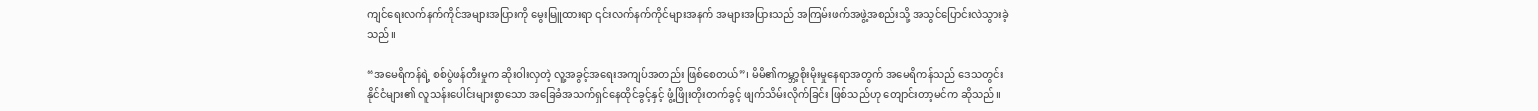ကျင်ရေးလက်နက်ကိုင်အများအပြားကို မွေးမြူထားရာ ၎င်းလက်နက်ကိုင်များအနက် အများအပြားသည် အကြမ်းဖက်အဖွဲ့အစည်းသို့ အသွင်ပြောင်းလဲသွားခဲ့သည်။

“အမေရိကန်ရဲ့ စစ်ပွဲဖန်တီးမှုက ဆိုးဝါးလှတဲ့ လူ့အခွင့်အရေးအကျပ်အတည်း ဖြစ်စေတယ်”၊ မိမိ၏ကမ္ဘာ့စိုးမိုးမှုနေရာအတွက် အမေရိကန်သည် ဒေသတွင်းနိုင်ငံများ၏ လူသန်းပေါင်းများစွာသော အခြေခံအသက်ရှင်နေထိုင်ခွင့်နှင့် ဖွံ့ဖြိုးတိုးတက်ခွင့် ဖျက်သိမ်းလိုက်ခြင်း ဖြစ်သည်ဟု တျောင်းတာ့မင်က ဆိုသည်။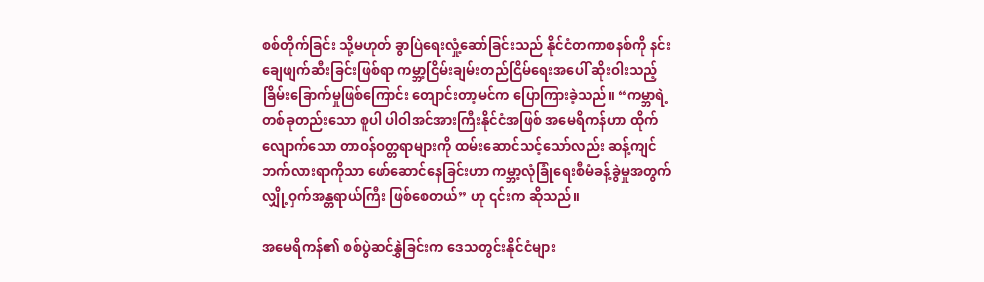စစ်တိုက်ခြင်း သို့မဟုတ် ခွာပြဲရေးလှုံ့ဆော်ခြင်းသည် နိုင်ငံတကာစနစ်ကို နင်းချေဖျက်ဆီးခြင်းဖြစ်ရာ ကမ္ဘာ့ငြိမ်းချမ်းတည်ငြိမ်ရေးအပေါ် ဆိုးဝါးသည့်ခြိမ်းခြောက်မှုဖြစ်ကြောင်း တျောင်းတာ့မင်က ပြောကြားခဲ့သည်။ “ကမ္ဘာရဲ့ တစ်ခုတည်းသော စူပါ ပါဝါအင်အားကြီးနိုင်ငံအဖြစ် အမေရိကန်ဟာ ထိုက်လျောက်သော တာဝန်ဝတ္တရာများကို ထမ်းဆောင်သင့်သော်လည်း ဆန့်ကျင်ဘက်လားရာကိုသာ ဖော်ဆောင်နေခြင်းဟာ ကမ္ဘာ့လုံခြုံရေးစီမံခန့်ခွဲမှုအတွက် လျှို့ဝှက်အန္တရာယ်ကြီး ဖြစ်စေတယ်” ဟု ၎င်းက ဆိုသည်။

အမေရိကန်၏ စစ်ပွဲဆင်နွှဲခြင်းက ဒေသတွင်းနိုင်ငံများ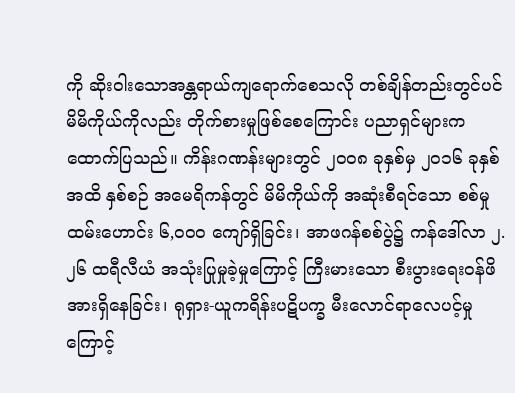ကို ဆိုးဝါးသောအန္တရာယ်ကျရောက်စေသလို တစ်ချိန်တည်းတွင်ပင် မိမိကိုယ်ကိုလည်း တိုက်စားမှုဖြစ်စေကြောင်း ပညာရှင်များက ထောက်ပြသည်။ ကိန်းဂဏန်းများတွင် ၂၀၀၈ ခုနှစ်မှ ၂၀၁၆ ခုနှစ်အထိ နှစ်စဉ် အမေရိကန်တွင် မိမိကိုယ်ကို အဆုံးစီရင်သော စစ်မှုထမ်းဟောင်း ၆,၀၀၀ ကျော်ရှိခြင်း၊ အာဖဂန်စစ်ပွဲ၌ ကန်ဒေါ်လာ ၂.၂၆ ထရီလီယံ အသုံးပြုမှုခဲ့မှုကြောင့် ကြီးမားသော စီးပွားရေးဝန်ဖိအားရှိနေခြင်း၊ ရုရှား-ယူကရိန်းပဋိပက္ခ မီးလောင်ရာလေပင့်မှုကြောင့်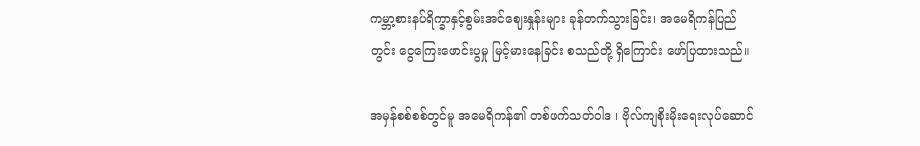ကမ္ဘာ့စားနပ်ရိက္ခာနှင့်စွမ်းအင်ဈေးနှုန်းများ ခုန်တက်သွားခြင်း၊ အမေရိကန်ပြည်တွင်း ငွေကြေးဖောင်းပွမှု မြင့်မားနေခြင်း စသည်တို့ ရှိကြောင်း ဖော်ပြထားသည်။

အမှန်စစ်စစ်တွင်မူ အမေရိကန်၏ တစ်ဖက်သတ်ဝါဒ ၊ ဗိုလ်ကျစိုးမိုးရေးလုပ်ဆောင်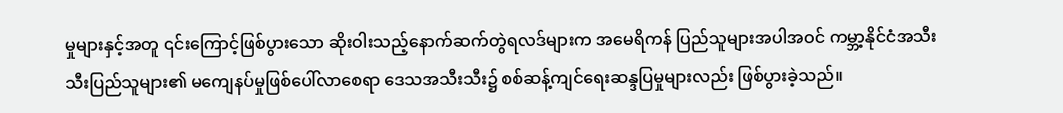မှုများနှင့်အတူ ၎င်းကြောင့်ဖြစ်ပွားသော ဆိုးဝါးသည့်နောက်ဆက်တွဲရလဒ်များက အမေရိကန် ပြည်သူများအပါအဝင် ကမ္ဘာ့နိုင်ငံအသီးသီးပြည်သူများ၏ မကျေနပ်မှုဖြစ်ပေါ်လာစေရာ ဒေသအသီးသီး၌ စစ်ဆန့်ကျင်ရေးဆန္ဒပြမှုများလည်း ဖြစ်ပွားခဲ့သည်။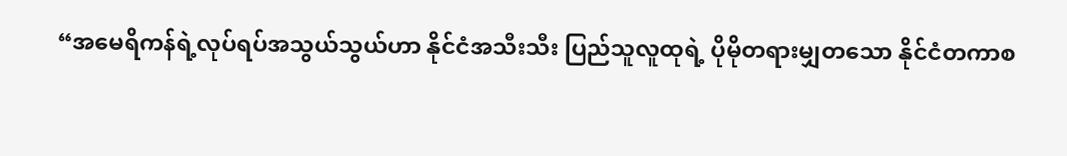“အမေရိကန်ရဲ့လုပ်ရပ်အသွယ်သွယ်ဟာ နိုင်ငံအသီးသီး ပြည်သူလူထုရဲ့ ပိုမိုတရားမျှတသော နိုင်ငံတကာစ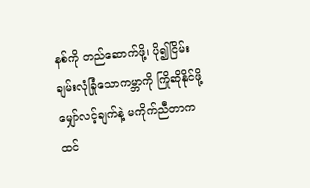နစ်ကို တည်ဆောက်ဖို့၊ ပို၍ငြိမ်းချမ်းလုံခြုံသောကမ္ဘာကို ကြိုဆိုနိုင်ဖို့ မျှော်လင့်ချက်နဲ့ မကိုက်ညီတာက ထင်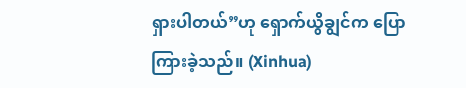ရှားပါတယ်”ဟု ရှောက်ယွိချွင်က ပြောကြားခဲ့သည်။ (Xinhua)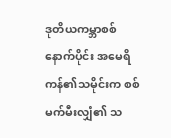ဒုတိယကမ္ဘာစစ်နောက်ပိုင်း အမေရိကန်၏သမိုင်းက စစ်မက်မီးလျှံ၏ သ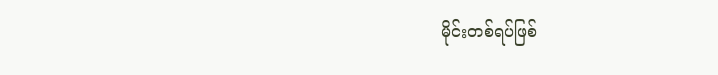မိုင်းတစ်ရပ်ဖြစ်